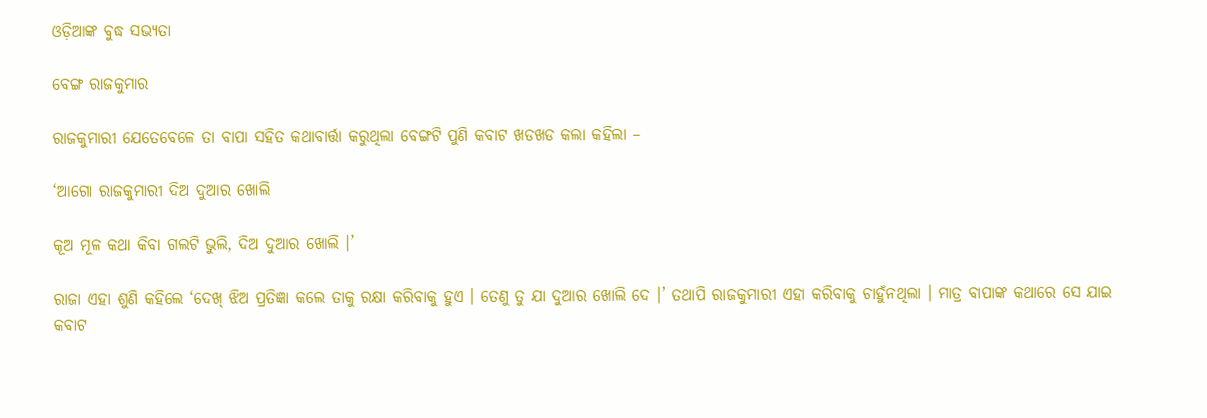ଓଡ଼ିଆଙ୍କ ବୁଦ୍ଧ ସଭ୍ୟତା

ବେଙ୍ଗ ରାଜକୁମାର

ରାଜକୁମାରୀ ଯେତେବେଳେ ତା ବାପା ସହିତ କଥାବାର୍ତ୍ତା କରୁଥିଲା ବେଙ୍ଗଟି ପୁଣି କବାଟ ଖଡଖଡ କଲା କହିଲା –

‘ଆଗୋ ରାଜକୁମାରୀ ଦିଅ ଦୁଆର ଖୋଲି

କୂଅ ମୂଳ କଥା କିବା ଗଲଟି ଭୁଲି, ଦିଅ ଦୁଆର ଖୋଲି ।’

ରାଜା ଏହା ଶୁଣି କହିଲେ ‘ଦେଖ୍ ଝିଅ ପ୍ରତିଜ୍ଞା କଲେ ତାକୁ ରକ୍ଷା କରିବାକୁ ହୁଏ । ତେଣୁ ତୁ ଯା ଦୁଆର ଖୋଲି ଦେ ।’ ତଥାପି ରାଜକୁମାରୀ ଏହା କରିବାକୁ ଚାହୁଁନଥିଲା । ମାତ୍ର ବାପାଙ୍କ କଥାରେ ସେ ଯାଇ କବାଟ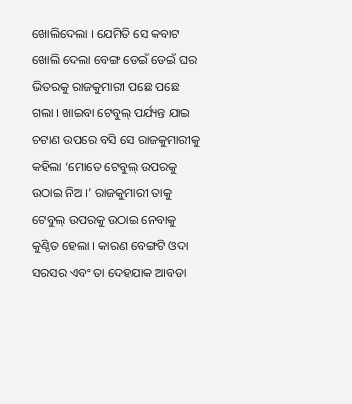ଖୋଲିଦେଲା । ଯେମିତି ସେ କବାଟ ଖୋଲି ଦେଲା ବେଙ୍ଗ ଡେଇଁ ଡେଇଁ ଘର ଭିତରକୁ ରାଜକୁମାରୀ ପଛେ ପଛେ ଗଲା । ଖାଇବା ଟେବୁଲ୍ ପର୍ଯ୍ୟନ୍ତ ଯାଇ ଚଟାଣ ଉପରେ ବସି ସେ ରାଜକୁମାରୀକୁ କହିଲା ‘ମୋତେ ଟେବୁଲ୍ ଉପରକୁ ଉଠାଇ ନିଅ ।’ ରାଜକୁମାରୀ ତାକୁ ଟେବୁଲ୍ ଉପରକୁ ଉଠାଇ ନେବାକୁ କୁଣ୍ଠିତ ହେଲା । କାରଣ ବେଙ୍ଗଟି ଓଦା ସରସର ଏବଂ ତା ଦେହଯାକ ଆବଡା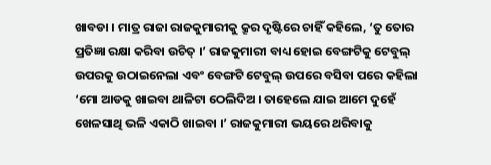ଖାବଡା । ମାତ୍ର ରାଜା ରାଜକୁମାରୀକୁ କ୍ରୂର ଦୃଷ୍ଟିରେ ଚାହିଁ କହିଲେ, ‘ତୁ ତୋର ପ୍ରତିଜ୍ଞା ରକ୍ଷା କରିବା ଉଚିତ୍ ।’ ରାଜକୁମାରୀ ବାଧ୍ୟ ହୋଇ ବେଙ୍ଗଟିକୁ ଟେବୁଲ୍ ଉପରକୁ ଉଠାଇନେଲା ଏବଂ ବେଙ୍ଗଟି ଟେବୁଲ୍ ଉପରେ ବସିବା ପରେ କହିଲା ‘ମୋ ଆଡକୁ ଖାଇବା ଥାଳିଟା ଠେଲିଦିଅ । ତାହେଲେ ଯାଇ ଆମେ ଦୁହେଁ ଖେଳସାଥି ଭଳି ଏକାଠି ଖାଇବା ।’ ରାଜକୁମାରୀ ଭୟରେ ଥରିବାକୁ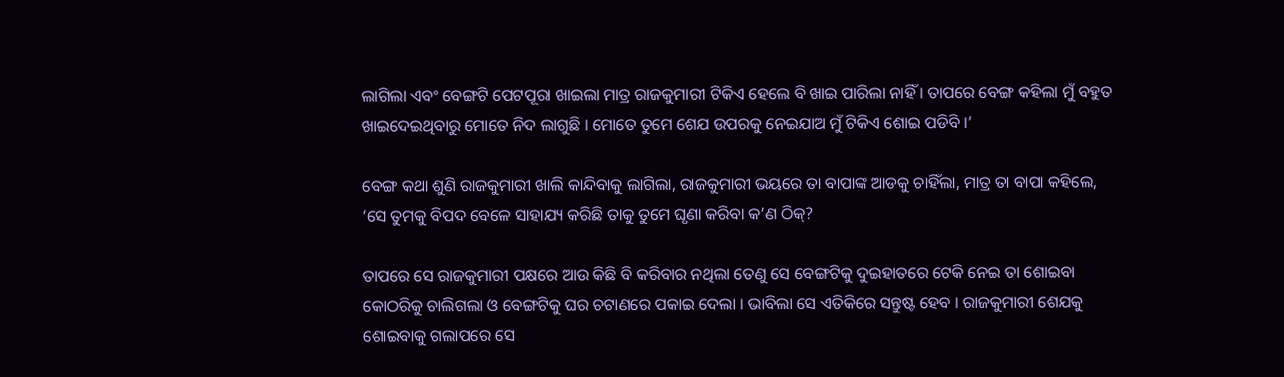ଲାଗିଲା ଏବଂ ବେଙ୍ଗଟି ପେଟପୂରା ଖାଇଲା ମାତ୍ର ରାଜକୁମାରୀ ଟିକିଏ ହେଲେ ବି ଖାଇ ପାରିଲା ନାହିଁ । ତାପରେ ବେଙ୍ଗ କହିଲା ମୁଁ ବହୁତ ଖାଇଦେଇଥିବାରୁ ମୋତେ ନିଦ ଲାଗୁଛି । ମୋତେ ତୁମେ ଶେଯ ଉପରକୁ ନେଇଯାଅ ମୁଁ ଟିକିଏ ଶୋଇ ପଡିବି ।’

ବେଙ୍ଗ କଥା ଶୁଣି ରାଜକୁମାରୀ ଖାଲି କାନ୍ଦିବାକୁ ଲାଗିଲା, ରାଜକୁମାରୀ ଭୟରେ ତା ବାପାଙ୍କ ଆଡକୁ ଚାହିଁଲା, ମାତ୍ର ତା ବାପା କହିଲେ, ‘ସେ ତୁମକୁ ବିପଦ ବେଳେ ସାହାଯ୍ୟ କରିଛି ତାକୁ ତୁମେ ଘୃଣା କରିବା କ’ଣ ଠିକ୍?

ତାପରେ ସେ ରାଜକୁମାରୀ ପକ୍ଷରେ ଆଉ କିଛି ବି କରିବାର ନଥିଲା ତେଣୁ ସେ ବେଙ୍ଗଟିକୁ ଦୁଇହାତରେ ଟେକି ନେଇ ତା ଶୋଇବା କୋଠରିକୁ ଚାଲିଗଲା ଓ ବେଙ୍ଗଟିକୁ ଘର ଚଟାଣରେ ପକାଇ ଦେଲା । ଭାବିଲା ସେ ଏତିକିରେ ସନ୍ତୁଷ୍ଟ ହେବ । ରାଜକୁମାରୀ ଶେଯକୁ ଶୋଇବାକୁ ଗଲାପରେ ସେ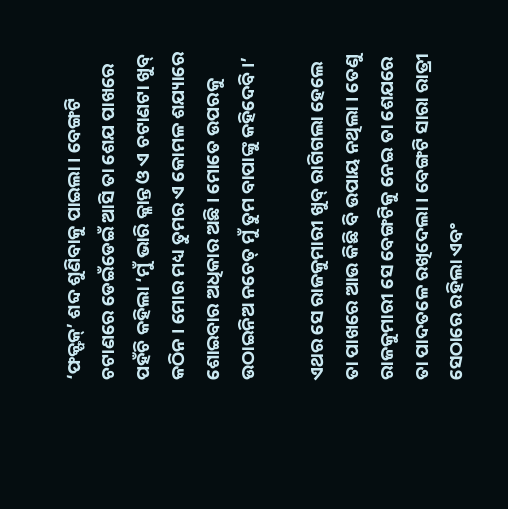‘ଫକ୍ଫକ୍’ ଶବ୍ଦ ଶୁଣିବାକୁ ପାଇଲା । ବେଙ୍ଗଟି ଚଟାଣରେ ଡେଇଁଡେଇଁ ଆସି ତା ଶେଯ ପାଖରେ ପହଁଚି କହିଲା ‘ମୁଁ ଭାରି କ୍ଳାନ୍ତ ଓ ଏ ଚଟାଣଟା ଖୁବ୍ କଠିନ । ମୋର ମଧ୍ୟ ତୁମର ଏ କୋମଳ ଶଯ୍ୟାରେ ଶୋଇବାର ଅଧିକାର ଅଛି । ମୋତେ ଉପରକୁ ଉଠାଇନିଅ ନଚେତ୍ ମୁଁ ତୁମ ବାପାଙ୍କୁ କହିଦେବି ।’

ଏଥର ସେ ରାଜକୁମାରୀ ଖୁବ୍ ରାଗିଗଲା ହେଲେ ତା ପାଖରେ ଆଉ କିଛି ବି ଉପାୟ ନଥିଲା । ତେଣୁ ରାଜକୁମାରୀ ସେ ବେଙ୍ଗଟିକୁ ନେଇ ତା ଶେଯରେ ତା ପାଦତଳେ ରଖିଦେଲା । ବେଙ୍ଗଟି ସାରା ରାତ୍ରୀ ସେଠାରେ ରହିଲା ଏବଂ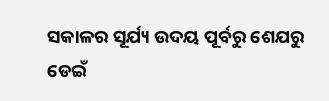ସକାଳର ସୂର୍ଯ୍ୟ ଉଦୟ ପୂର୍ବରୁ ଶେଯରୁ ଡେଇଁ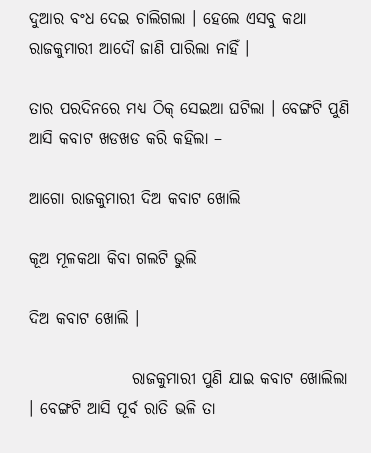ଦୁଆର ବଂଧ ଦେଇ ଚାଲିଗଲା । ହେଲେ ଏସବୁ କଥା ରାଜକୁମାରୀ ଆଦୌ ଜାଣି ପାରିଲା ନାହିଁ ।

ତାର ପରଦିନରେ ମଧ୍ୟ ଠିକ୍ ସେଇଆ ଘଟିଲା । ବେଙ୍ଗଟି ପୁଣି ଆସି କବାଟ ଖଡଖଡ କରି କହିଲା –

ଆଗୋ ରାଜକୁମାରୀ ଦିଅ କବାଟ ଖୋଲି

କୂଅ ମୂଳକଥା କିବା ଗଲଟି ଭୁଲି

ଦିଅ କବାଟ ଖୋଲି ।

                ରାଜକୁମାରୀ ପୁଣି ଯାଇ କବାଟ ଖୋଲିଲା । ବେଙ୍ଗଟି ଆସି ପୂର୍ବ ରାତି ଭଳି ତା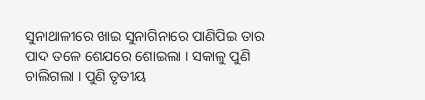ସୁନାଥାଳୀରେ ଖାଇ ସୁନାଗିନାରେ ପାଣିପିଇ ତାର ପାଦ ତଳେ ଶେଯରେ ଶୋଇଲା । ସକାଳୁ ପୁଣି ଚାଲିଗଲା । ପୁଣି ତୃତୀୟ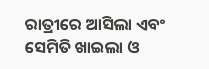ରାତ୍ରୀରେ ଆସିଲା ଏବଂ ସେମିତି ଖାଇଲା ଓ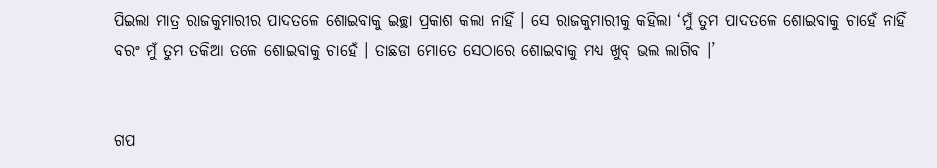ପିଇଲା ମାତ୍ର ରାଜକୁମାରୀର ପାଦତଳେ ଶୋଇବାକୁ ଇଚ୍ଛା ପ୍ରକାଶ କଲା ନାହିଁ । ସେ ରାଜକୁମାରୀକୁ କହିଲା ‘ମୁଁ ତୁମ ପାଦତଳେ ଶୋଇବାକୁ ଚାହେଁ ନାହିଁ ବରଂ ମୁଁ ତୁମ ତକିଆ ତଳେ ଶୋଇବାକୁ ଚାହେଁ । ତାଛଡା ମୋତେ ସେଠାରେ ଶୋଇବାକୁ ମଧ୍ୟ ଖୁବ୍ ଭଲ ଲାଗିବ ।’


ଗପ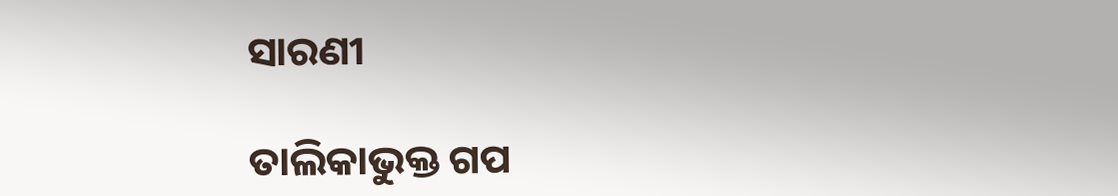ସାରଣୀ

ତାଲିକାଭୁକ୍ତ ଗପ